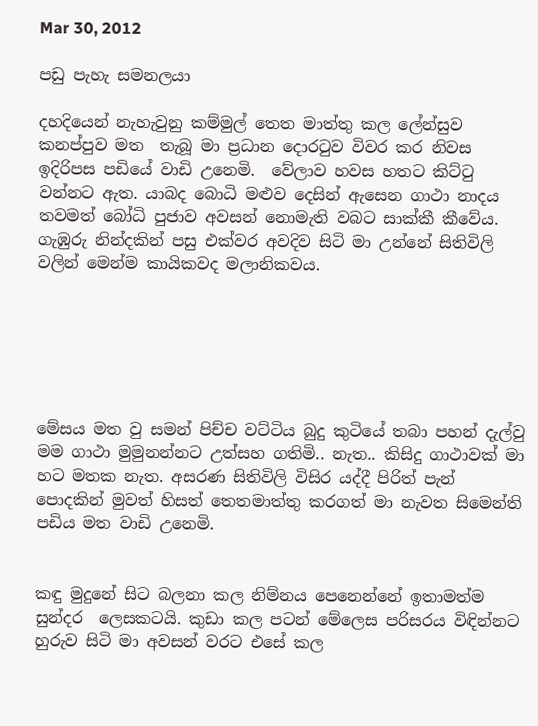Mar 30, 2012

පඩු පැහැ සමනලයා

දහදියෙන් නැහැවුනු කම්මුල් තෙත මාත්තු කල ලේන්සුව කනප්පුව මත  තැබූ මා ප්‍රධාන දොරටුව විවර කර නිවස ඉදිරිපස පඩියේ වාඩි උනෙමි.  වේලාව හවස හතට කිට්ටු වන්නට ඇත. යාබද බොධි මළුව දෙසින් ඇසෙන ගාථා නාදය තවමත් බෝධි පුජාව අවසන් නොමැති වබට සාක්කී කීවේය. ගැඹුරු නින්දකින් පසු එක්වර අවදිව සිටි මා උන්නේ සිතිවිලි වලින් මෙන්ම කායිකවද මලානිකවය.






මේසය මත වු සමන් පිච්ච වට්ටිය බුදු කුටියේ තබා පහන් දැල්වු මම ගාථා මුමුනන්නට උත්සහ ගතිමි.. නැත.. කිසිදු ගාථාවක් මා හට මතක නැත. අසරණ සිතිවිලි විසිර යද්දී පිරිත් පැන් පොදකින් මුවත් හිසත් තෙතමාත්තු කරගත් මා නැවත සිමෙන්ති පඩිය මත වාඩි උනෙමි.


කඳු මුදුනේ සිට බලනා කල නිම්නය පෙනෙන්නේ ඉතාමත්ම සුන්දර  ලෙසකටයි. කුඩා කල පටන් මේලෙස පරිසරය විඳින්නට හුරුව සිටි මා අවසන් වරට එසේ කල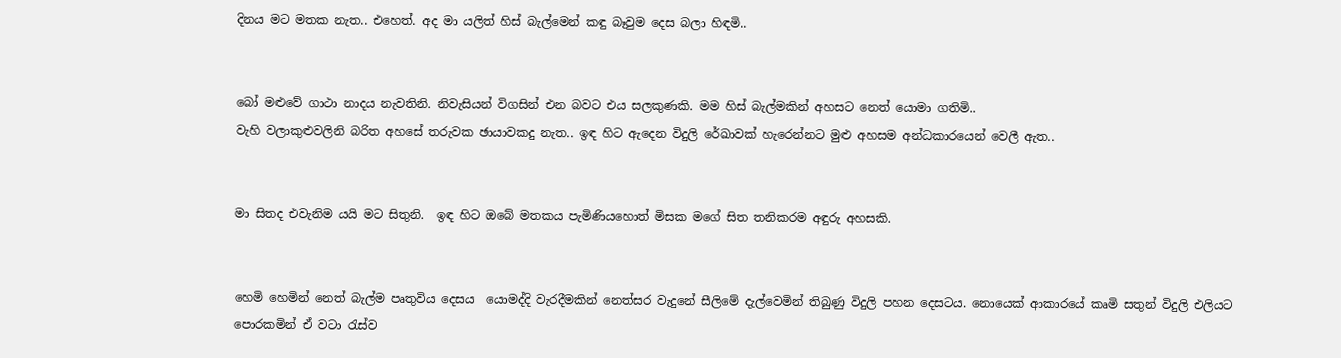දිනය මට මතක නැත.. එහෙත්. අද මා යලිත් හිස් බැල්මෙන් කඳු බෑවුම දෙස බලා හිඳමි..


බෝ මළුවේ ගාථා නාදය නැවතිනි. නිවැසියන් විගසින් එන බවට එය සලකුණකි. මම හිස් බැල්මකින් අහසට නෙත් යොමා ගතිමි..
වැහි වලාකුළුවලිනි බරිත අහසේ තරුවක ඡායාවකදු නැත.. ඉඳ හිට ඇදෙන විදුලි රේඛාවක් හැරෙන්නට මුළු අහසම අන්ධකාරයෙන් වෙලී ඇත..


මා සිතද එවැනිම යයි මට සිතුනි.  ඉඳ හිට ඔබේ මතකය පැමිණියහොත් මිසක මගේ සිත තනිකරම අඳුරු අහසකි.


හෙමි හෙමින් නෙත් බැල්ම පෘතුවිය දෙසය  යොමද්දි වැරදීමකින් නෙත්සර වැදුනේ සීලිමේ දැල්වෙමින් තිබුණු විදුලි පහන දෙසටය. නොයෙක් ආකාරයේ කෘමි සතුන් විදුලි එලියට පොරකමින් ඒ වටා රැස්ව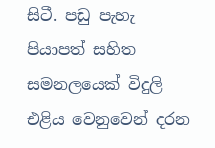සිටී. පඩු පැහැ පියාපත් සහිත සමනලයෙක් විදුලි එළිය වෙනුවෙන් දරන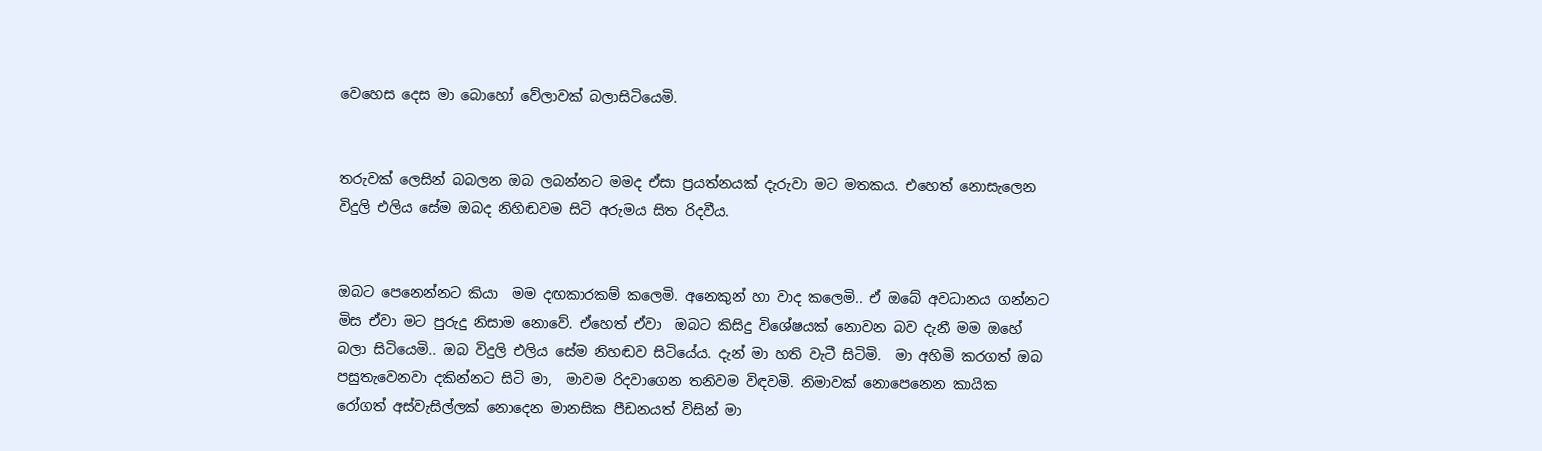වෙහෙස දෙස මා බොහෝ වේලාවක් බලාසිටියෙමි.


තරුවක් ලෙසින් බබලන ඔබ ලබන්නට මමද ඒසා ප්‍රයත්නයක් දැරුවා මට මතකය. එහෙත් නොසැලෙන විදුලි එලිය සේම ඔබද නිහිඬවම සිටි අරුමය සිත රිදවීය.


ඔබට පෙනෙන්නට කියා  මම දඟකාරකම් කලෙමි. අනෙකුන් හා වාද කලෙමි.. ඒ ඔබේ අවධානය ගන්නට මිස ඒවා මට පුරුදු නිසාම නොවේ. ඒහෙත් ඒවා  ඔබට කිසිදු විශේෂයක් නොවන බව දැනී මම ඔහේ බලා සිටියෙමි.. ඔබ විදුලි එලිය සේම නිහඬව සිටියේය. දැන් මා හති වැටී සිටිමි.  මා අහිමි කරගත් ඔබ පසුතැවෙනවා දකින්නට සිටි මා,  මාවම රිදවාගෙන තනිවම විඳවමි. නිමාවක් නොපෙනෙන කායික රෝගත් අස්වැසිල්ලක් නොදෙන මානසික පීඩනයත් විසින් මා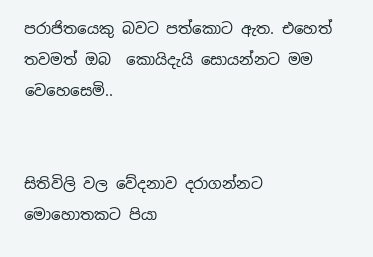පරාජිතයෙකු බවට පත්කොට ඇත. එහෙත්  තවමත් ඔබ  කොයිදැයි සොයන්නට මම වෙහෙසෙමි..


සිතිවිලි වල වේදනාව දරාගන්නට මොහොතකට පියා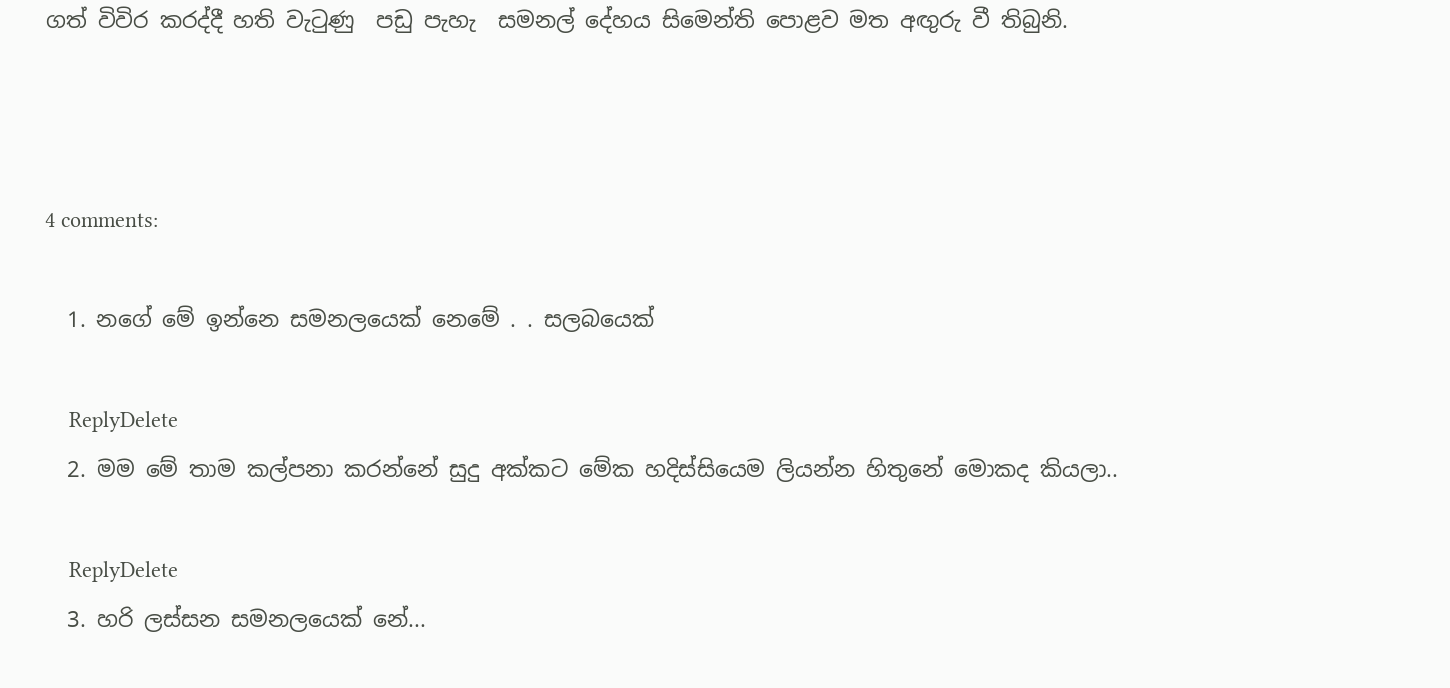ගත් විවිර කරද්දී හති වැටුණු  පඩු පැහැ  සමනල් දේහය සිමෙන්ති පොළව මත අඟුරු වී තිබුනි.



4 comments:

  1. නගේ මේ ඉන්නෙ සමනලයෙක් නෙමේ . . සලබයෙක්

    ReplyDelete
  2. මම මේ තාම කල්පනා කරන්නේ සුදු අක්කට මේක හදිස්සියෙම ලියන්න හිතුනේ මොකද කියලා..

    ReplyDelete
  3. හරි ලස්සන සමනලයෙක් නේ...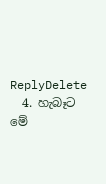ReplyDelete
  4. හැබෑට මේ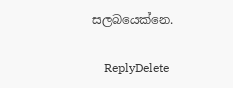සලබයෙක්නෙ.

    ReplyDelete